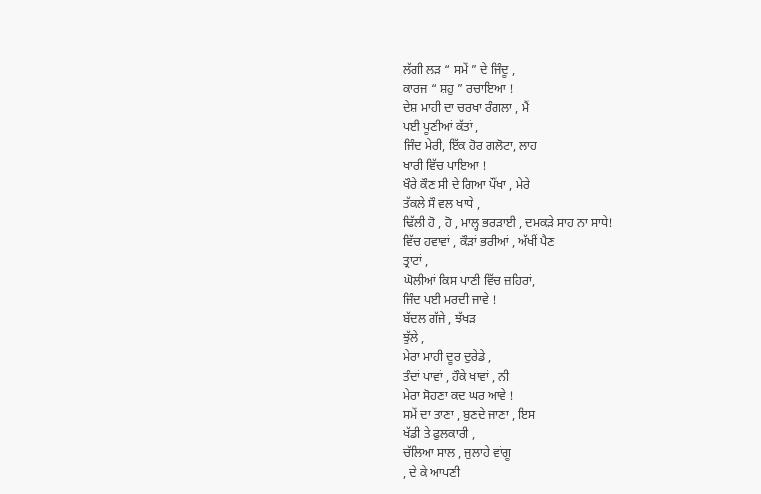ਲੱਗੀ ਲੜ “ ਸਮੇਂ ” ਦੇ ਜਿੰਦੂ ,
ਕਾਰਜ “ ਸ਼ਹੁ ” ਰਚਾਇਆ !
ਦੇਸ਼ ਮਾਹੀ ਦਾ ਚਰਖਾ ਰੰਗਲਾ , ਮੈਂ
ਪਈ ਪੂਣੀਆਂ ਕੱਤਾਂ ,
ਜਿੰਦ ਮੇਰੀ, ਇੱਕ ਹੋਰ ਗਲੋਟਾ, ਲਾਹ
ਖਾਰੀ ਵਿੱਚ ਪਾਇਆ !
ਖੌਰੇ ਕੌਣ ਸੀ ਦੇ ਗਿਆ ਪੌਂਖਾ , ਮੇਰੇ
ਤੱਕਲੇ ਸੌ ਵਲ ਖਾਧੇ ,
ਢਿੱਲੀ ਹੋ , ਹੋ , ਮਾਲ੍ਹ ਭਰੜਾਈ , ਦਮਕੜੇ ਸਾਹ ਨਾ ਸਾਧੇ!
ਵਿੱਚ ਹਵਾਵਾਂ , ਕੌੜਾਂ ਭਰੀਆਂ , ਅੱਖੀਂ ਪੈਣ
ਤ੍ਰਾਟਾਂ ,
ਘੋਲੀਆਂ ਕਿਸ ਪਾਣੀ ਵਿੱਚ ਜ਼ਹਿਰਾਂ,
ਜਿੰਦ ਪਈ ਮਰਦੀ ਜਾਵੇ !
ਬੱਦਲ ਗੱਜੇ , ਝੱਖੜ
ਝੁੱਲੇ ,
ਮੇਰਾ ਮਾਹੀ ਦੂਰ ਦੁਰੇਡੇ ,
ਤੰਦਾਂ ਪਾਵਾਂ , ਹੌਕੇ ਖਾਵਾਂ , ਨੀ
ਮੇਰਾ ਸੋਹਣਾ ਕਦ ਘਰ ਆਵੇ !
ਸਮੇਂ ਦਾ ਤਾਣਾ , ਬੁਣਦੇ ਜਾਣਾ , ਇਸ
ਖੱਡੀ ਤੇ ਫੁਲਕਾਰੀ ,
ਚੱਲਿਆ ਸਾਲ , ਜੁਲਾਹੇ ਵਾਂਗੂ
, ਦੇ ਕੇ ਆਪਣੀ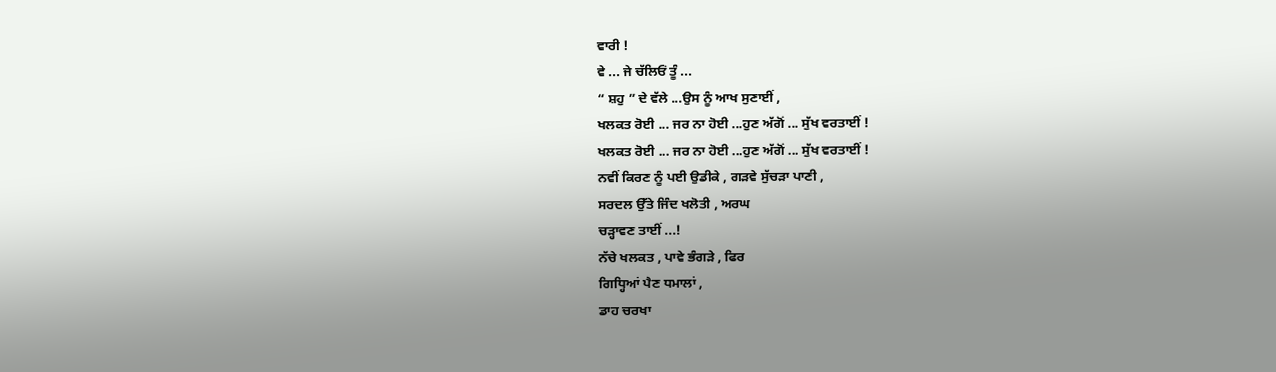ਵਾਰੀ !
ਵੇ ... ਜੇ ਚੱਲਿਓਂ ਤੂੰ ...
“ ਸ਼ਹੁ ” ਦੇ ਵੱਲੇ ...ਉਸ ਨੂੰ ਆਖ ਸੁਣਾਈਂ ,
ਖਲਕਤ ਰੋਈ ... ਜਰ ਨਾ ਹੋਈ ...ਹੁਣ ਅੱਗੋਂ ... ਸੁੱਖ ਵਰਤਾਈਂ !
ਖਲਕਤ ਰੋਈ ... ਜਰ ਨਾ ਹੋਈ ...ਹੁਣ ਅੱਗੋਂ ... ਸੁੱਖ ਵਰਤਾਈਂ !
ਨਵੀਂ ਕਿਰਣ ਨੂੰ ਪਈ ਉਡੀਕੇ , ਗੜਵੇ ਸੁੱਚੜਾ ਪਾਣੀ ,
ਸਰਦਲ ਉੱਤੇ ਜਿੰਦ ਖਲੋਤੀ , ਅਰਘ
ਚੜ੍ਹਾਵਣ ਤਾਈਂ ...!
ਨੱਚੇ ਖਲਕਤ , ਪਾਵੇ ਭੰਗੜੇ , ਫਿਰ
ਗਿਧ੍ਹਿਆਂ ਪੈਣ ਧਮਾਲਾਂ ,
ਡਾਹ ਚਰਖਾ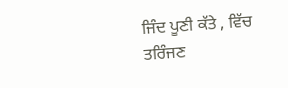ਜਿੰਦ ਪੂਣੀ ਕੱਤੇ , ਵਿੱਚ
ਤਰਿੰਜਣ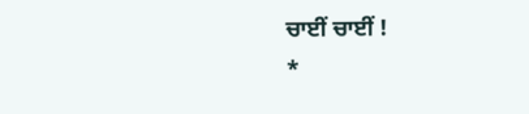ਚਾਈਂ ਚਾਈਂ !
*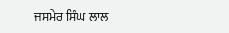ਜਸਮੇਰ ਸਿੰਘ ਲਾਲ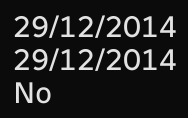29/12/2014
29/12/2014
No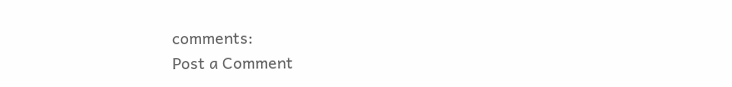comments:
Post a Comment